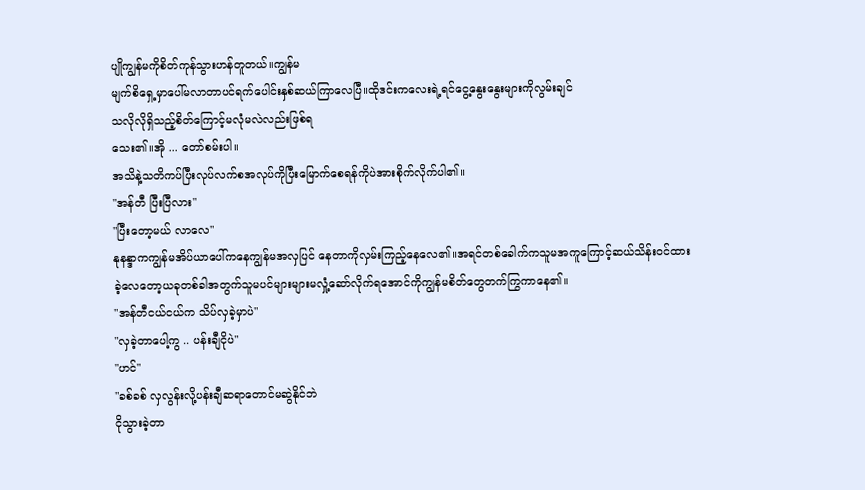ပျိုကျွန်မကိုစိတ်ကုန်သွားဟန်တူတယ်။ကျွန်မ
မျက်စိရှေ့မှာပေါ်မလာတာပင်ရက်ပေါင်းနှစ်ဆယ်ကြာလေပြီ။ထိုဒင်းကလေးရဲ့ရင်ငွေ့နွေးနွေးများကိုလွမ်းချင်
သလိုလိုရှိသည့်စိတ်ကြောင့်မလုံမလဲလည်းဖြစ်ရ
သေး၏။အို ... တော်စမ်းပါ။
အသိနဲ့သတိကပ်ပြီးလုပ်လက်စအလုပ်ကိုပြီးမြောက်စေရန်ကိုပဲအားစိုက်လိုက်ပါ၏။
"အန်တီ ပြီးပြီလား"
"ပြီးတော့မယ် လာလေ"
နုနန္ဒာကကျွန်မအိပ်ယာပေါ်ကနေကျွန်မအလှပြင် နေတာကိုလှမ်းကြည့်နေလေ၏။အရင်တစ်ခေါက်ကသူမအကူကြောင့်ဆယ်သိန်းဝင်ထားခဲ့လေတော့ယခုတစ်ခါအတွက်သူမပင်များများမလှုံ့ဆော်လိုက်ရအောင်ကိုကျွန်မစိတ်တွေတက်ကြွကာနေ၏။
"အန်တီငယ်ငယ်က သိပ်လှခဲ့မှာပဲ"
"လှခဲ့တာပေါ့ကွ .. ပန်းချီငိုပဲ"
"ဟင်"
"ခစ်ခစ် လှလွန်းလို့ပန်းချီဆရာတောင်မဆွဲနိုင်ဘဲ
ငိုသွားခဲ့တာ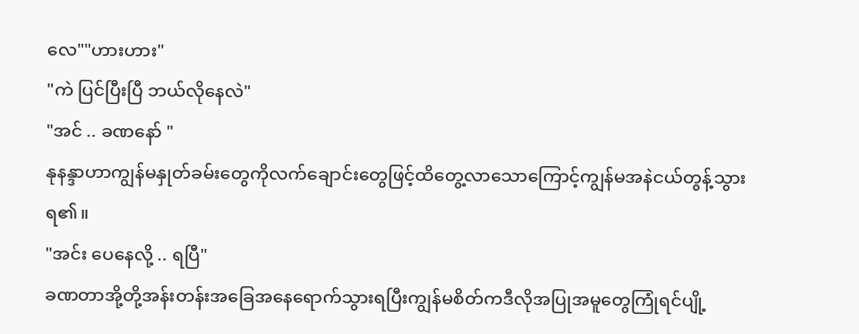လေ""ဟားဟား"
"ကဲ ပြင်ပြီးပြီ ဘယ်လိုနေလဲ"
"အင် .. ခဏနော် "
နုနန္ဒာဟာကျွန်မနှုတ်ခမ်းတွေကိုလက်ချောင်းတွေဖြင့်ထိတွေ့လာသောကြောင့်ကျွန်မအနဲငယ်တွန့်သွားရ၏။
"အင်း ပေနေလို့ .. ရပြီ"
ခဏတာအို့တို့အန်းတန်းအခြေအနေရောက်သွားရပြီးကျွန်မစိတ်ကဒီလိုအပြုအမူတွေကြုံရင်ပျို့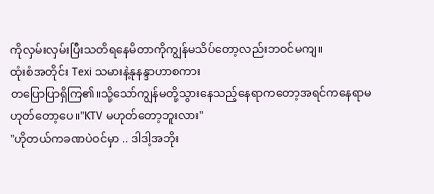ကိုလှမ်းလှမ်းပြီးသတိရနေမိတာကိုကျွန်မသိပ်တော့လည်းဘဝင်မကျ။
ထုံးစံအတိုင်း Texi သမားနဲ့နုနန္ဒာဟာစကား
တပြောပြာရှိကြ၏။သို့သော်ကျွန်မတို့သွားနေသည့်နေရာကတော့အရင်ကနေရာမဟုတ်တော့ပေ။"KTV မဟုတ်တော့ဘူးလား"
"ဟိုတယ်ကခဏပဲဝင်မှာ .. ဒါဒါ့အဘိုး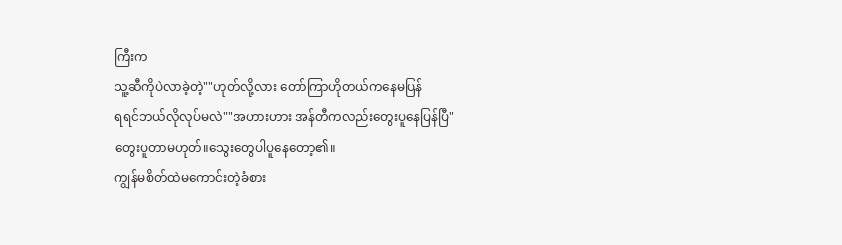ကြီးက
သူ့ဆီကိုပဲလာခဲ့တဲ့""ဟုတ်လို့လား တော်ကြာဟိုတယ်ကနေမပြန်
ရရင်ဘယ်လိုလုပ်မလဲ""အဟားဟား အန်တီကလည်းတွေးပူနေပြန်ပြီ"
တွေးပူတာမဟုတ်။သွေးတွေပါပူနေတော့၏။
ကျွန်မစိတ်ထဲမကောင်းတဲ့ခံစား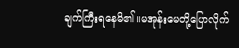ချက်ကြီးရနေမိ၏။မအုန်းမေတို့ပြောလိုက်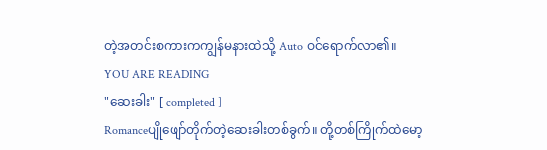တဲ့အတင်းစကားကကျွန်မနားထဲသို့ Auto ဝင်ရောက်လာ၏။
YOU ARE READING
"ဆေးခါး" [ completed ]
Romanceပျိုဖျော်တိုက်တဲ့ဆေးခါးတစ်ခွက်။ တို့တစ်ကြိုက်ထဲမော့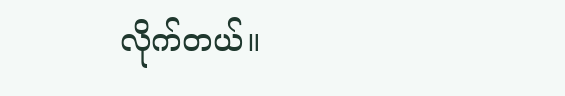လိုက်တယ်။